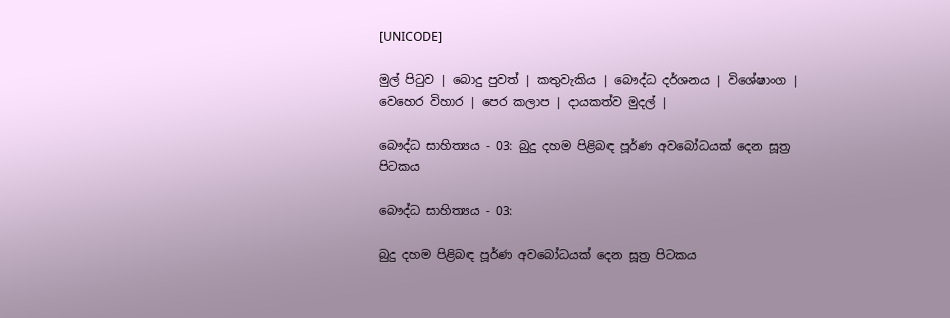[UNICODE]

මුල් පිටුව | බොදු පුවත් | කතුවැකිය | බෞද්ධ දර්ශනය | විශේෂාංග | වෙහෙර විහාර | පෙර කලාප | දායකත්ව මුදල් |

බෞද්ධ සාහිත්‍යය - 03: බුදු දහම පිළිබඳ පූර්ණ අවබෝධයක් දෙන සූත්‍ර පිටකය

බෞද්ධ සාහිත්‍යය - 03:

බුදු දහම පිළිබඳ පූර්ණ අවබෝධයක් දෙන සූත්‍ර පිටකය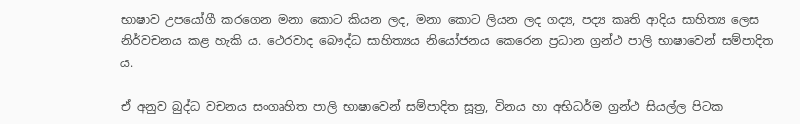භාෂාව උපයෝගී කරගෙන මනා කොට කියන ලද, මනා කොට ලියන ලද ගද්‍ය, පද්‍ය කෘති ආදිය සාහිත්‍ය ලෙස නිර්වචනය කළ හැකි ය. ථෙරවාද බෞද්ධ සාහිත්‍යය නියෝජනය කෙරෙන ප්‍රධාන ග්‍රන්ථ පාලි භාෂාවෙන් සම්පාදිත ය.

ඒ අනුව බුද්ධ වචනය සංගෘහිත පාලි භාෂාවෙන් සම්පාදිත සූත්‍ර, විනය හා අභිධර්ම ග්‍රන්ථ සියල්ල පිටක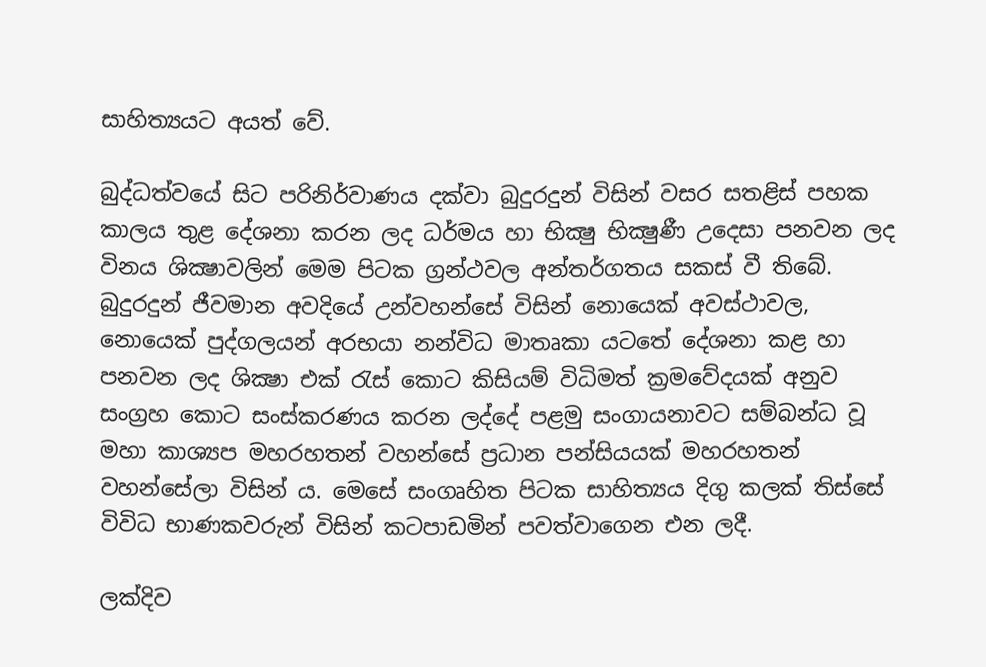සාහිත්‍යයට අයත් වේ.

බුද්ධත්වයේ සිට පරිනිර්වාණය දක්වා බුදුරදුන් විසින් වසර සතළිස් පහක කාලය තුළ දේශනා කරන ලද ධර්මය හා භික්‍ෂු භික්‍ෂුණී උදෙසා පනවන ලද විනය ශික්‍ෂාවලින් මෙම පිටක ග්‍රන්ථවල අන්තර්ගතය සකස් වී තිබේ. බුදුරදුන් ජීවමාන අවදියේ උන්වහන්සේ විසින් නොයෙක් අවස්ථාවල, නොයෙක් පුද්ගලයන් අරභයා නන්විධ මාතෘකා යටතේ දේශනා කළ හා පනවන ලද ශික්‍ෂා එක් රැස් කොට කිසියම් විධිමත් ක්‍රමවේදයක් අනුව සංග්‍රහ කොට සංස්කරණය කරන ලද්දේ පළමු සංගායනාවට සම්බන්ධ වූ මහා කාශ්‍යප මහරහතන් වහන්සේ ප්‍රධාන පන්සියයක් මහරහතන් වහන්සේලා විසින් ය. මෙසේ සංගෘහිත පිටක සාහිත්‍යය දිගු කලක් තිස්සේ විවිධ භාණකවරුන් විසින් කටපාඩමින් පවත්වාගෙන එන ලදී.

ලක්දිව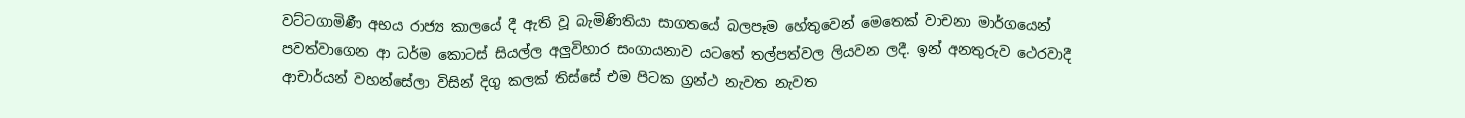වට්ටගාමිණී අභය රාජ්‍ය කාලයේ දී ඇති වූ බැමිණිතියා සාගතයේ බලපෑම හේතුවෙන් මෙතෙක් වාචනා මාර්ගයෙන් පවත්වාගෙන ආ ධර්ම කොටස් සියල්ල අලුවිහාර සංගායනාව යටතේ තල්පත්වල ලියවන ලදී. ඉන් අනතුරුව ථෙරවාදී ආචාර්යන් වහන්සේලා විසින් දිගු කලක් තිස්සේ එම පිටක ග්‍රන්ථ නැවත නැවත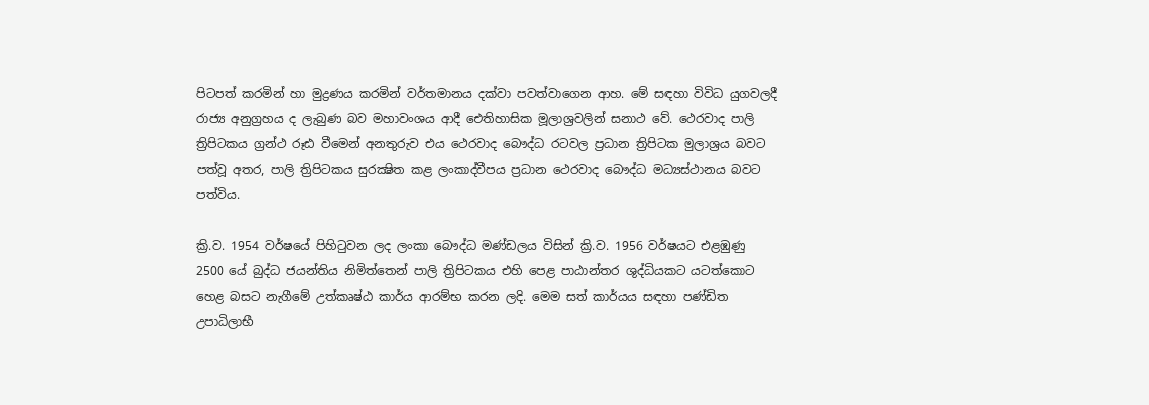පිටපත් කරමින් හා මුද්‍රණය කරමින් වර්තමානය දක්වා පවත්වාගෙන ආහ. මේ සඳහා විවිධ යුගවලදී රාජ්‍ය අනුග්‍රහය ද ලැබුණ බව මහාවංශය ආදී ඓතිහාසික මූලාශ්‍රවලින් සනාථ වේ. ථෙරවාද පාලි ත්‍රිපිටකය ග්‍රන්ථ රූඪ වීමෙන් අනතුරුව එය ථෙරවාද බෞද්ධ රටවල ප්‍රධාන ත්‍රිපිටක මුලාශ්‍රය බවට පත්වූ අතර, පාලි ත්‍රිපිටකය සුරක්‍ෂිත කළ ලංකාද්වීපය ප්‍රධාන ථෙරවාද බෞද්ධ මධ්‍යස්ථානය බවට පත්විය.

ක්‍රි.ව. 1954 වර්ෂයේ පිහිටුවන ලද ලංකා බෞද්ධ මණ්ඩලය විසින් ක්‍රි.ව. 1956 වර්ෂයට එළඹුණු 2500 යේ බුද්ධ ජයන්තිය නිමිත්තෙන් පාලි ත්‍රිපිටකය එහි පෙළ පාඨාන්තර ශුද්ධියකට යටත්කොට හෙළ බසට නැගීමේ උත්කෘෂ්ඨ කාර්ය ආරම්භ කරන ලදි. මෙම සත් කාර්යය සඳහා පණ්ඩිත උපාධිලාභී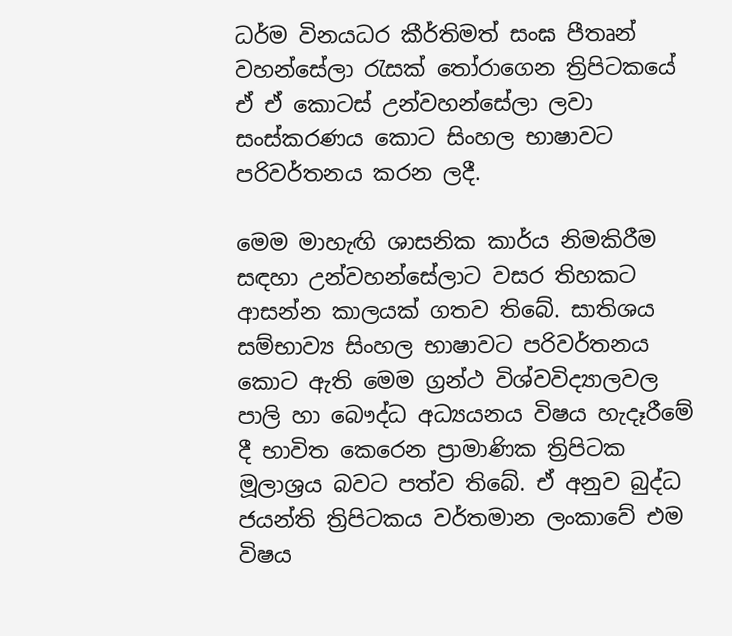ධර්ම විනයධර කීර්තිමත් සංඝ පීතෘන් වහන්සේලා රැසක් තෝරාගෙන ත්‍රිපිටකයේ ඒ ඒ කොටස් උන්වහන්සේලා ලවා සංස්කරණය කොට සිංහල භාෂාවට පරිවර්තනය කරන ලදී.

මෙම මාහැඟි ශාසනික කාර්ය නිමකිරීම සඳහා උන්වහන්සේලාට වසර තිහකට ආසන්න කාලයක් ගතව තිබේ. සාතිශය සම්භාව්‍ය සිංහල භාෂාවට පරිවර්තනය කොට ඇති මෙම ග්‍රන්ථ විශ්වවිද්‍යාලවල පාලි හා බෞද්ධ අධ්‍යයනය විෂය හැදෑරීමේ දී භාවිත කෙරෙන ප්‍රාමාණික ත්‍රිපිටක මූලාශ්‍රය බවට පත්ව තිබේ. ඒ අනුව බුද්ධ ජයන්ති ත්‍රිපිටකය වර්තමාන ලංකාවේ එම විෂය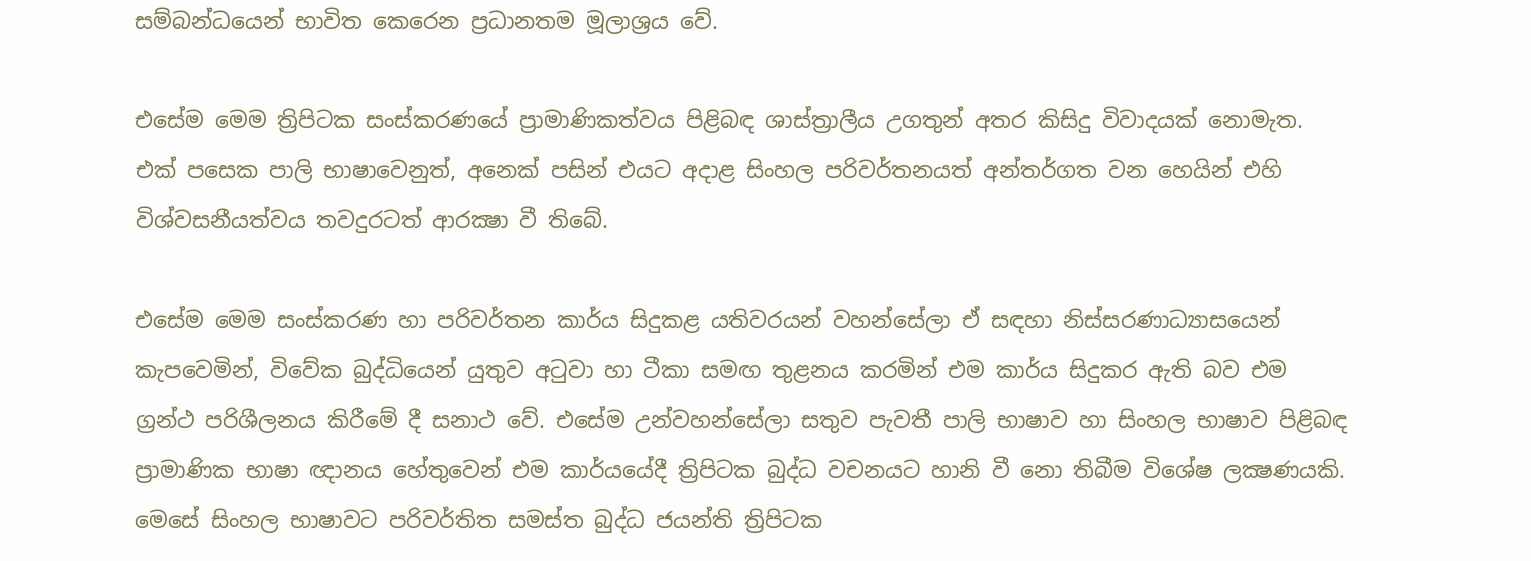සම්බන්ධයෙන් භාවිත කෙරෙන ප්‍රධානතම මූලාශ්‍රය වේ.

එසේම මෙම ත්‍රිපිටක සංස්කරණයේ ප්‍රාමාණිකත්වය පිළිබඳ ශාස්ත්‍රාලීය උගතුන් අතර කිසිදු විවාදයක් නොමැත. එක් පසෙක පාලි භාෂාවෙනුත්, අනෙක් පසින් එයට අදාළ සිංහල පරිවර්තනයත් අන්තර්ගත වන හෙයින් එහි විශ්වසනීයත්වය තවදුරටත් ආරක්‍ෂා වී තිබේ.

එසේම මෙම සංස්කරණ හා පරිවර්තන කාර්ය සිදුකළ යතිවරයන් වහන්සේලා ඒ සඳහා නිස්සරණාධ්‍යාසයෙන් කැපවෙමින්, විවේක බුද්ධියෙන් යුතුව අටුවා හා ටීකා සමඟ තුළනය කරමින් එම කාර්ය සිදුකර ඇති බව එම ග්‍රන්ථ පරිශීලනය කිරීමේ දී සනාථ වේ. එසේම උන්වහන්සේලා සතුව පැවතී පාලි භාෂාව හා සිංහල භාෂාව පිළිබඳ ප්‍රාමාණික භාෂා ඥානය හේතුවෙන් එම කාර්යයේදී ත්‍රිපිටක බුද්ධ වචනයට හානි වී නො තිබීම විශේෂ ලක්‍ෂණයකි. මෙසේ සිංහල භාෂාවට පරිවර්තිත සමස්ත බුද්ධ ජයන්ති ත්‍රිපිටක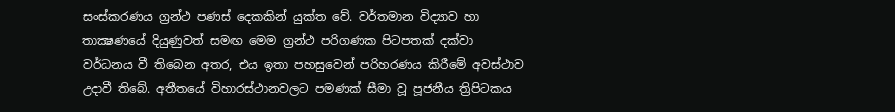සංස්කරණය ග්‍රන්ථ පණස් දෙකකින් යුක්ත වේ. වර්තමාන විද්‍යාව හා තාක්‍ෂණයේ දියුණුවත් සමඟ මෙම ග්‍රන්ථ පරිගණක පිටපතක් දක්වා වර්ධනය වී තිබෙන අතර, එය ඉතා පහසුවෙන් පරිහරණය කිරීමේ අවස්ථාව උදාවී තිබේ. අතීතයේ විහාරස්ථානවලට පමණක් සීමා වූ පූජනීය ත්‍රිපිටකය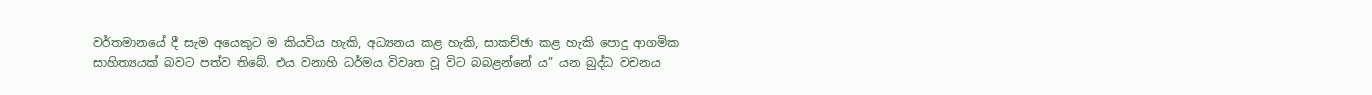වර්තමානයේ දී සැම අයෙකුට ම කියවිය හැකි, අධ්‍යනය කළ හැකි, සාකච්ඡා කළ හැකි පොදු ආගමික සාහිත්‍යයක් බවට පත්ව තිබේ. එය වනාහි ධර්මය විවෘත වූ විට බබළන්නේ ය” යන බුද්ධ වචනය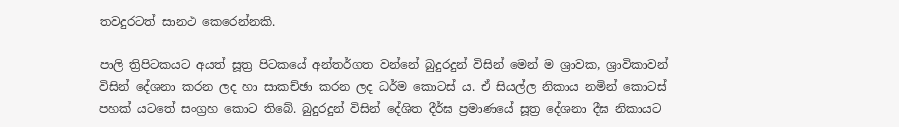තවදුරටත් සානථ කෙරෙන්නකි.

පාලි ත්‍රිපිටකයට අයත් සූත්‍ර පිටකයේ අන්තර්ගත වන්නේ බුදුරදුන් විසින් මෙන් ම ශ්‍රාවක, ශ්‍රාවිකාවන් විසින් දේශනා කරන ලද හා සාකච්ඡා කරන ලද ධර්ම කොටස් ය. ඒ සියල්ල නිකාය නමින් කොටස් පහක් යටතේ සංග්‍රහ කොට තිබේ. බුදුරදුන් විසින් දේශිත දීර්ඝ ප්‍රමාණයේ සූත්‍ර දේශනා දීඝ නිකායට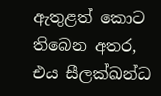ඇතුළත් කොට තිබෙන අතර, එය සීලක්ඛන්ධ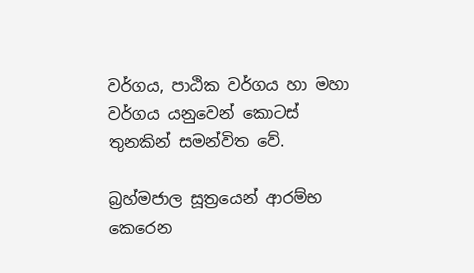වර්ගය, පාඨික වර්ගය හා මහා වර්ගය යනුවෙන් කොටස් තුනකින් සමන්විත වේ.

බ්‍රහ්මජාල සූත්‍රයෙන් ආරම්භ කෙරෙන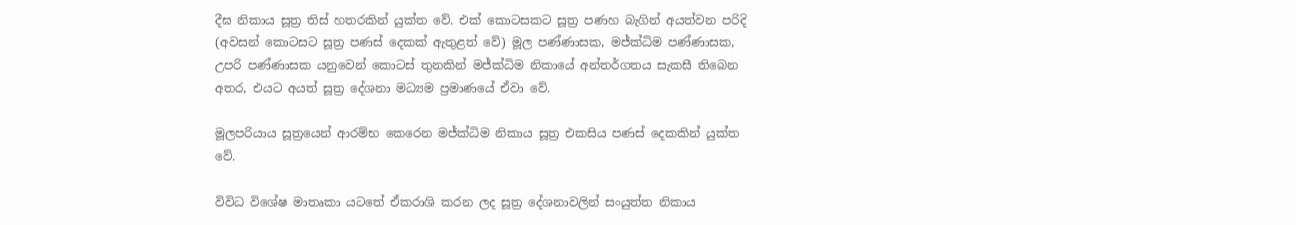දීඝ නිකාය සූත්‍ර තිස් හතරකින් යුක්ත වේ. එක් කොටසකට සූත්‍ර පණහ බැගින් අයත්වන පරිදි (අවසන් කොටසට සූත්‍ර පණස් දෙකක් ඇතුළත් වේ) මූල පණ්ණාසක, මජ්ක්‍ධිම පණ්ණාසක, උපරි පණ්ණාසක යනුවෙන් කොටස් තුනකින් මජ්ක්‍ධිම නිකායේ අන්තර්ගතය සැකසී තිබෙන අතර, එයට අයත් සූත්‍ර දේශනා මධ්‍යම ප්‍රමාණයේ ඒවා වේ.

මූලපරියාය සූත්‍රයෙන් ආරම්භ කෙරෙන මජ්ක්‍ධිම නිකාය සූත්‍ර එකසිය පණස් දෙකකින් යුක්ත වේ.

විවිධ විශේෂ මාතෘකා යටතේ ඒකරාශි කරන ලද සූත්‍ර දේශනාවලින් සංයුත්ත නිකාය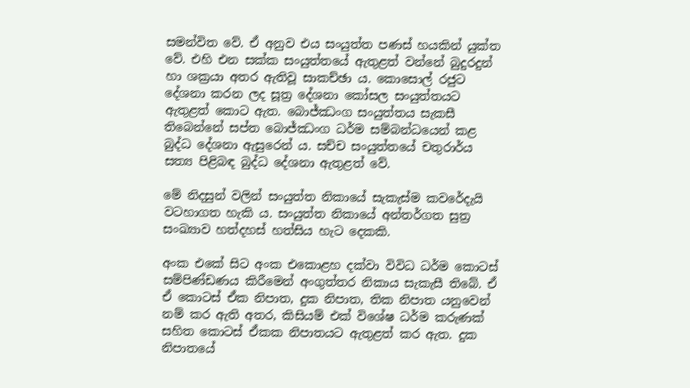සමන්විත වේ. ඒ අනුව එය සංයුත්ත පණස් හයකින් යුක්ත වේ. එහි එන සක්ක සංයුත්තයේ ඇතුළත් වන්නේ බුදුරදුන් හා ශක්‍රයා අතර ඇතිවූ සාකච්ඡා ය. කොසොල් රජුට දේශනා කරන ලද සූත්‍ර දේශනා කෝසල සංයුත්තයට ඇතුළත් කොට ඇත. බොජ්ඣංග සංයුත්තය සැකසී තිබෙන්නේ සප්ත බොජ්ඣංග ධර්ම සම්බන්ධයෙන් කළ බුද්ධ දේශනා ඇසුරෙන් ය. සච්ච සංයුත්තයේ චතුරාර්ය සත්‍ය පිළිබඳ බුද්ධ දේශනා ඇතුළත් වේ.

මේ නිදසුන් වලින් සංයුත්ත නිකායේ සැකැස්ම කවරේදැයි වටහාගත හැකි ය. සංයුත්ත නිකායේ අන්තර්ගත සුත්‍ර සංඛ්‍යාව හත්දහස් හත්සිය හැට දෙකකි.

අංක එකේ සිට අංක එකොළහ දක්වා විවිධ ධර්ම කොටස් සම්පිණ්ඩණය කිරීමෙන් අංගුත්තර නිකාය සැකැසී තිබේ. ඒ ඒ කොටස් ඒක නිපාත, දුක නිපාත, තික නිපාත යනුවෙන් නම් කර ඇති අතර, කිසියම් එක් විශේෂ ධර්ම කරුණක් සහිත කොටස් ඒකක නිපාතයට ඇතුළත් කර ඇත. දුක නිපාතයේ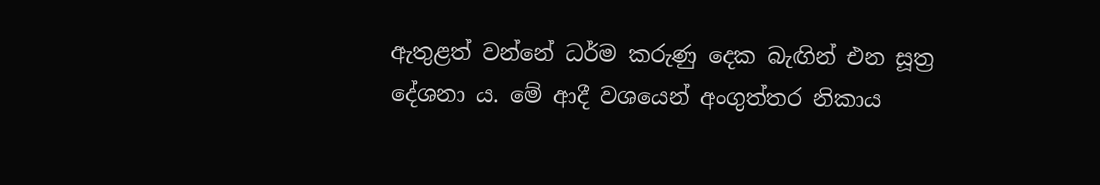ඇතුළත් වන්නේ ධර්ම කරුණු දෙක බැඟින් එන සූත්‍ර දේශනා ය. මේ ආදී වශයෙන් අංගුත්තර නිකාය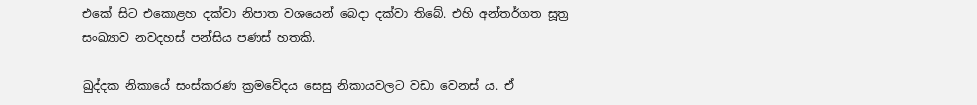එකේ සිට එකොළහ දක්වා නිපාත වශයෙන් බෙදා දක්වා තිබේ. එහි අන්තර්ගත සූත්‍ර සංඛ්‍යාව නවදහස් පන්සිය පණස් හතකි.

ඛුද්දක නිකායේ සංස්කරණ ක්‍රමවේදය සෙසු නිකායවලට වඩා වෙනස් ය. ඒ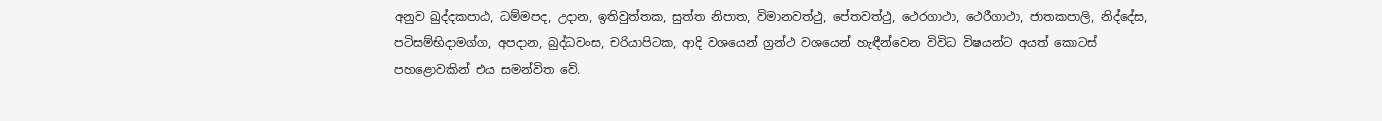අනුව ඛුද්දකපාඨ, ධම්මපද, උදාන, ඉතිවුත්තක, සුත්ත නිපාත, විමානවත්ථු, පේතවත්ථු, ථෙරගාථා, ථෙරීගාථා, ජාතකපාලි, නිද්දේස, පටිසම්භිදාමග්ග, අපදාන, බුද්ධවංස, චරියාපිටක, ආදි වශයෙන් ග්‍රන්ථ වශයෙන් හැඳීන්වෙන විවිධ විෂයන්ට අයත් කොටස් පහළොවකින් එය සමන්විත වේ.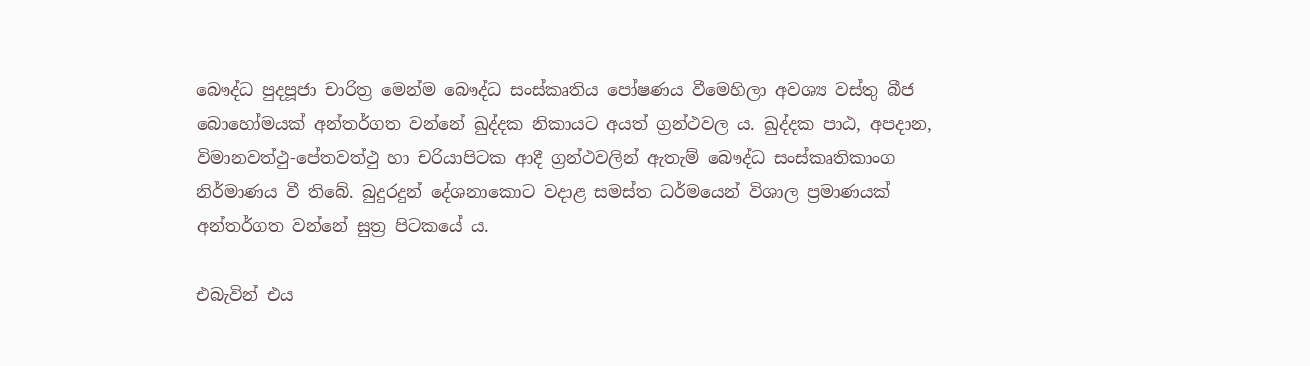බෞද්ධ පුදපූජා චාරිත්‍ර මෙන්ම බෞද්ධ සංස්කෘතිය පෝෂණය වීමෙහිලා අවශ්‍ය වස්තු බීජ බොහෝමයක් අන්තර්ගත වන්නේ ඛුද්දක නිකායට අයත් ග්‍රන්ථවල ය. ඛුද්දක පාඨ, අපදාන, විමානවත්ථු-පේතවත්ථු හා චරියාපිටක ආදී ග්‍රන්ථවලින් ඇතැම් බෞද්ධ සංස්කෘතිකාංග නිර්මාණය වී තිබේ. බුදුරදුන් දේශනාකොට වදාළ සමස්ත ධර්මයෙන් විශාල ප්‍රමාණයක් අන්තර්ගත වන්නේ සුත්‍ර පිටකයේ ය.

එබැවින් එය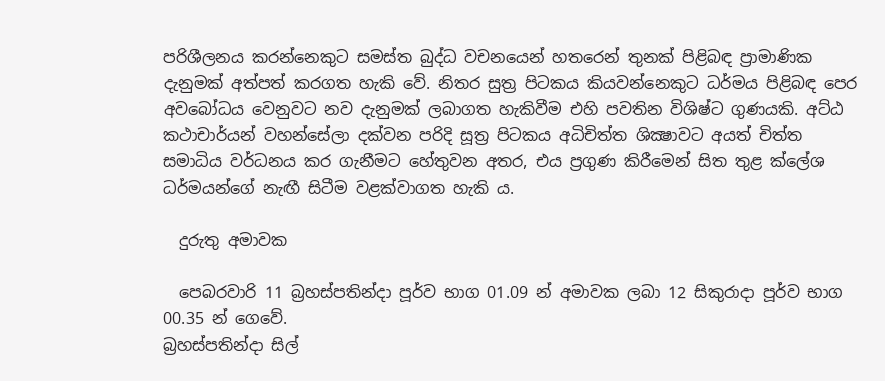පරිශීලනය කරන්නෙකුට සමස්ත බුද්ධ වචනයෙන් හතරෙන් තුනක් පිළිබඳ ප්‍රාමාණික දැනුමක් අත්පත් කරගත හැකි වේ. නිතර සුත්‍ර පිටකය කියවන්නෙකුට ධර්මය පිළිබඳ පෙර අවබෝධය වෙනුවට නව දැනුමක් ලබාගත හැකිවීම එහි පවතින විශිෂ්ට ගුණයකි. අට්ඨ කථාචාර්යන් වහන්සේලා දක්වන පරිදි සූත්‍ර පිටකය අධිචිත්ත ශික්‍ෂාවට අයත් චිත්ත සමාධිය වර්ධනය කර ගැනීමට හේතුවන අතර, එය ප්‍රගුණ කිරීමෙන් සිත තුළ ක්ලේශ ධර්මයන්ගේ නැඟී සිටීම වළක්වාගත හැකි ය.

  දුරුතු අමාවක

  පෙබරවාරි 11 බ්‍රහස්පතින්දා පූර්ව භාග 01.09 න් අමාවක ලබා 12 සිකුරාදා පූර්ව භාග 00.35 න් ගෙවේ.
බ්‍රහස්පතින්දා සිල්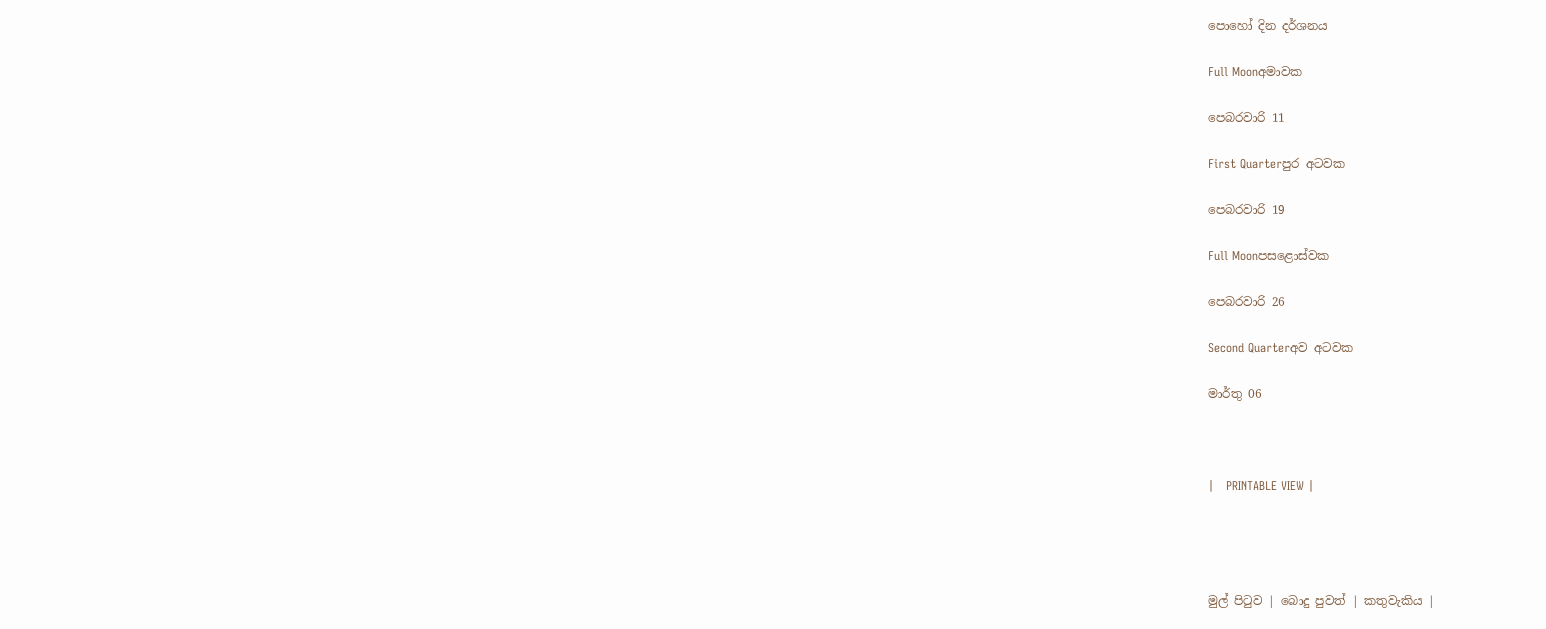පොහෝ දින දර්ශනය

Full Moonඅමාවක

පෙබරවාරි 11

First Quarterපුර අටවක

පෙබරවාරි 19

Full Moonපසළොස්වක

පෙබරවාරි 26

Second Quarterඅව අටවක

මාර්තු 06



|   PRINTABLE VIEW |




මුල් පිටුව | බොදු පුවත් | කතුවැකිය |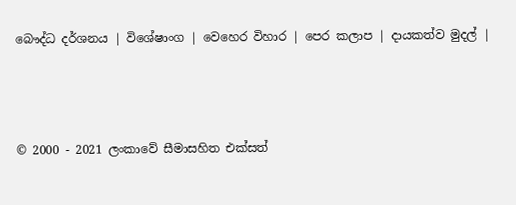බෞද්ධ දර්ශනය | විශේෂාංග | වෙහෙර විහාර | පෙර කලාප | දායකත්ව මුදල් |



© 2000 - 2021 ලංකාවේ සීමාසහිත එක්සත්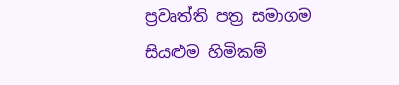ප්‍රවෘත්ති පත්‍ර සමාගම
සියළුම හිමිකම්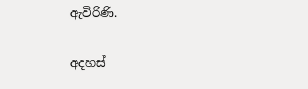ඇවිරිණි.

අදහස්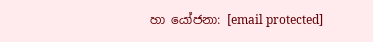හා යෝජනා: [email protected]